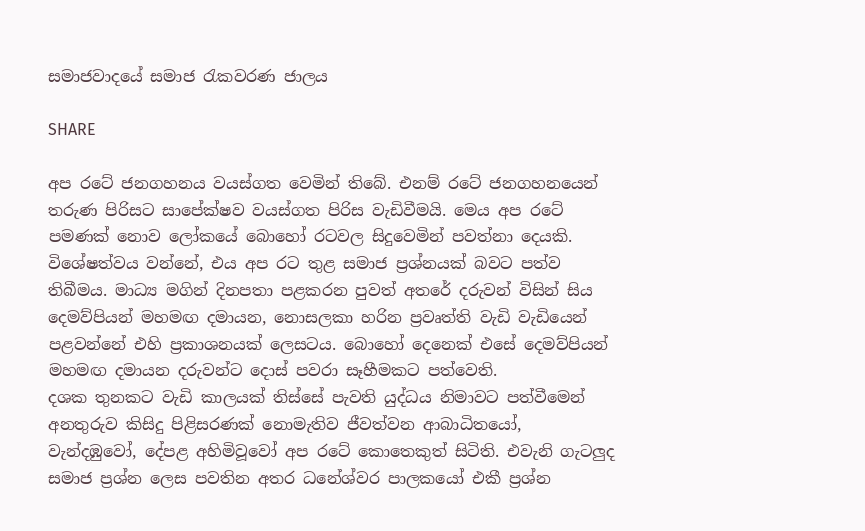සමාජවාදයේ සමාජ රැකවරණ ජාලය

SHARE

අප රටේ ජනගහනය වයස්ගත වෙමින් තිබේ. එනම් රටේ ජනගහනයෙන් තරුණ පිරිසට සාපේක්ෂව වයස්ගත පිරිස වැඩිවීමයි. මෙය අප රටේ පමණක් නොව ලෝකයේ බොහෝ රටවල සිදුවෙමින් පවත්නා දෙයකි. විශේෂත්වය වන්නේ, එය අප රට තුළ සමාජ ප්‍රශ්නයක් බවට පත්ව තිබීමය. මාධ්‍ය මගින් දිනපතා පළකරන පුවත් අතරේ දරුවන් විසින් සිය දෙමව්පියන් මහමඟ දමායන, නොසලකා හරින ප්‍රවෘත්ති වැඩි වැඩියෙන් පළවන්නේ එහි ප්‍රකාශනයක් ලෙසටය. බොහෝ දෙනෙක් එසේ දෙමව්පියන් මහමඟ දමායන දරුවන්ට දොස් පවරා සෑහීමකට පත්වෙති.
දශක තුනකට වැඩි කාලයක් තිස්සේ පැවති යුද්ධය නිමාවට පත්වීමෙන් අනතුරුව කිසිදු පිළිසරණක් නොමැතිව ජීවත්වන ආබාධිතයෝ, වැන්දඹුවෝ, දේපළ අහිමිවූවෝ අප රටේ කොතෙකුත් සිටිති. එවැනි ගැටලුද සමාජ ප්‍රශ්න ලෙස පවතින අතර ධනේශ්වර පාලකයෝ එකී ප්‍රශ්න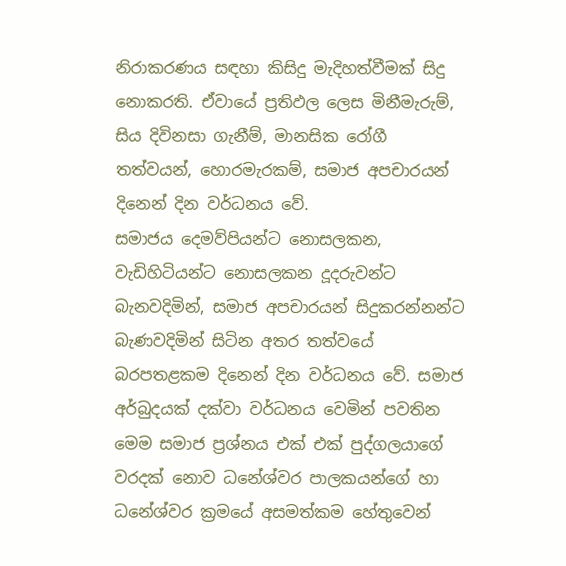නිරාකරණය සඳහා කිසිදු මැදිහත්වීමක් සිදු නොකරති. ඒවායේ ප්‍රතිඵල ලෙස මිනීමැරුම්, සිය දිවිනසා ගැනීම්, මානසික රෝගී තත්වයන්, හොරමැරකම්, සමාජ අපචාරයන් දිනෙන් දින වර්ධනය වේ.
සමාජය දෙමව්පියන්ට නොසලකන, වැඩිහිටියන්ට නොසලකන දූදරුවන්ට බැනවදිමින්, සමාජ අපචාරයන් සිදුකරන්නන්ට බැණවදිමින් සිටින අතර තත්වයේ බරපතළකම දිනෙන් දින වර්ධනය වේ. සමාජ අර්බුදයක් දක්වා වර්ධනය වෙමින් පවතින මෙම සමාජ ප්‍රශ්නය එක් එක් පුද්ගලයාගේ වරදක් නොව ධනේශ්වර පාලකයන්ගේ හා ධනේශ්වර ක්‍රමයේ අසමත්කම හේතුවෙන්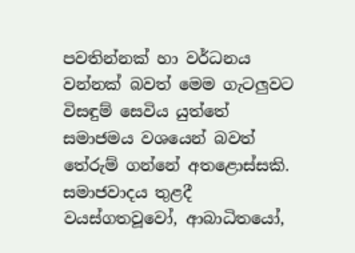පවතින්නක් හා වර්ධනය වන්නක් බවත් මෙම ගැටලුවට විසඳුම් සෙවිය යුත්තේ සමාජමය වශයෙන් බවත් තේරුම් ගන්නේ අතළොස්සකි.
සමාජවාදය තුළදී වයස්ගතවූවෝ, ආබාධිතයෝ,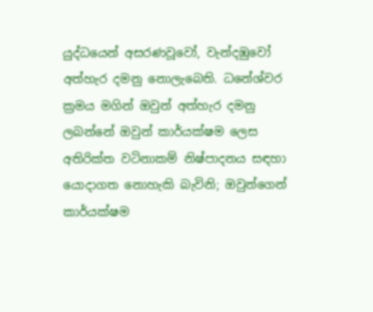යුද්ධයෙන් අසරණවූවෝ, වැන්දඹුවෝ අත්හැර දමනු නොලැබෙති. ධනේශ්වර ක්‍රමය මගින් ඔවුන් අත්හැර දමනු ලබන්නේ ඔවුන් කාර්යක්ෂම ලෙස අතිරික්ත වටිනාකම් නිෂ්පාදනය සඳහා යොදාගත නොහැකි බැවිනි; ඔවුන්ගෙන් කාර්යක්ෂම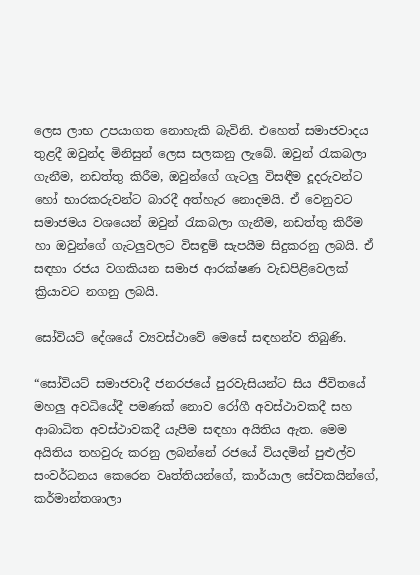ලෙස ලාභ උපයාගත නොහැකි බැවිනි. එහෙත් සමාජවාදය තුළදී ඔවුන්ද මිනිසුන් ලෙස සලකනු ලැබේ. ඔවුන් රැකබලා ගැනීම, නඩත්තු කිරීම, ඔවුන්ගේ ගැටලු විසඳීම දූදරුවන්ට හෝ භාරකරුවන්ට බාරදී අත්හැර නොදමයි. ඒ වෙනුවට සමාජමය වශයෙන් ඔවුන් රැකබලා ගැනීම, නඩත්තු කිරීම හා ඔවුන්ගේ ගැටලුවලට විසඳුම් සැපයීම සිදුකරනු ලබයි. ඒ සඳහා රජය වගකියන සමාජ ආරක්ෂණ වැඩපිළිවෙලක් ක්‍රියාවට නගනු ලබයි.

සෝවියට් දේශයේ ව්‍යවස්ථාවේ මෙසේ සඳහන්ව තිබුණි.

“සෝවියට් සමාජවාදී ජනරජයේ පුරවැසියන්ට සිය ජීවිතයේ මහලු අවධියේදී පමණක් නොව රෝගී අවස්ථාවකදී සහ ආබාධිත අවස්ථාවකදී යැපීම සඳහා අයිතිය ඇත. මෙම අයිතිය තහවුරු කරනු ලබන්නේ රජයේ වියදමින් පුළුල්ව සංවර්ධනය කෙරෙන වෘත්තියන්ගේ, කාර්යාල සේවකයින්ගේ, කර්මාන්තශාලා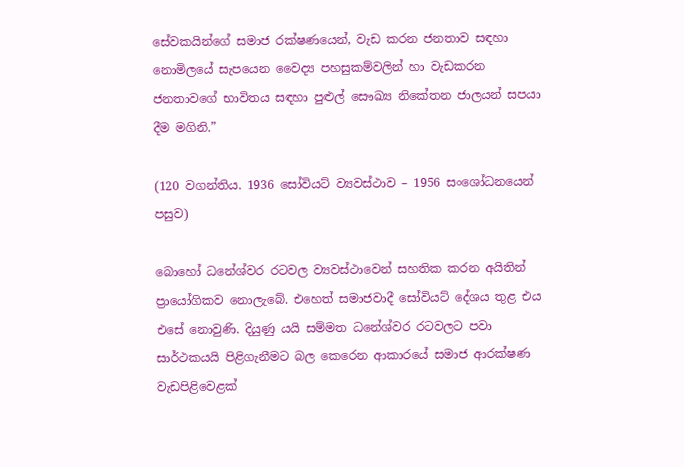සේවකයින්ගේ සමාජ රක්ෂණයෙන්, වැඩ කරන ජනතාව සඳහා නොමිලයේ සැපයෙන වෛද්‍ය පහසුකම්වලින් හා වැඩකරන ජනතාවගේ භාවිතය සඳහා පුළුල් සෞඛ්‍ය නිකේතන ජාලයන් සපයා දීම මගිනි.”

(120 වගන්තිය. 1936 සෝවියට් ව්‍යවස්ථාව – 1956 සංශෝධනයෙන් පසුව)

බොහෝ ධනේශ්වර රටවල ව්‍යවස්ථාවෙන් සහතික කරන අයිතින් ප්‍රායෝගිකව නොලැබේ. එහෙත් සමාජවාදී සෝවියට් දේශය තුළ එය එසේ නොවුණි. දියුණු යයි සම්මත ධනේශ්වර රටවලට පවා සාර්ථකයයි පිළිගැනීමට බල කෙරෙන ආකාරයේ සමාජ ආරක්ෂණ වැඩපිළිවෙළක්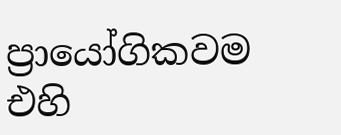ප්‍රායෝගිකවම එහි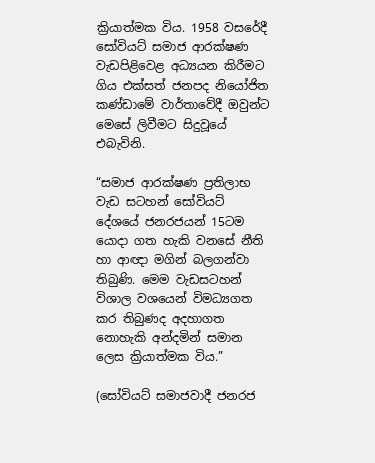ක්‍රියාත්මක විය. 1958 වසරේදී සෝවියට් සමාජ ආරක්ෂණ වැඩපිළිවෙළ අධ්‍යයන කිරීමට ගිය එක්සත් ජනපද නියෝජිත කණ්ඩාමේ වාර්තාවේදී ඔවුන්ට මෙසේ ලිවීමට සිදුවූයේ එබැවිනි.

“සමාජ ආරක්ෂණ ප්‍රතිලාභ වැඩ සටහන් සෝවියට් දේශයේ ජනරජයන් 15ටම යොදා ගත හැකි වනසේ නීති හා ආඥා මගින් බලගන්වා තිබුණි. මෙම වැඩසටහන් විශාල වශයෙන් විමධ්‍යගත කර තිබුණද අදහාගත නොහැකි අන්දමින් සමාන ලෙස ක්‍රියාත්මක විය.”

(සෝවියට් සමාජවාදී ජනරජ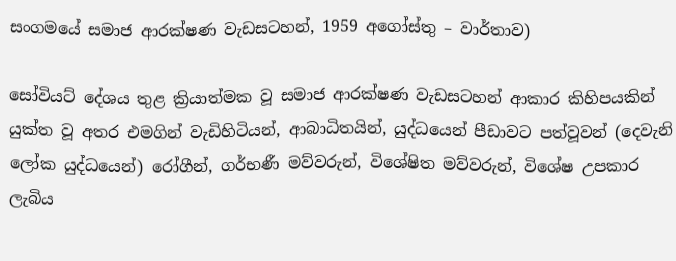සංගමයේ සමාජ ආරක්ෂණ වැඩසටහන්, 1959 අගෝස්තු – වාර්තාව)

සෝවියට් දේශය තුළ ක්‍රියාත්මක වූ සමාජ ආරක්ෂණ වැඩසටහන් ආකාර කිහිපයකින් යුක්ත වූ අතර එමගින් වැඩිහිටියන්, ආබාධිතයින්, යුද්ධයෙන් පීඩාවට පත්වූවන් (දෙවැනි ලෝක යුද්ධයෙන්) රෝගීන්, ගර්භණී මව්වරුන්, විශේෂිත මව්වරුන්, විශේෂ උපකාර ලැබිය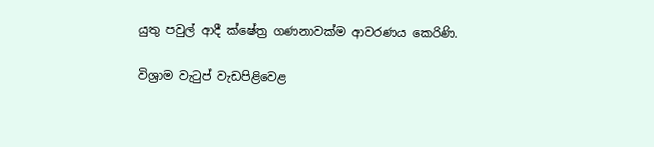යුතු පවුල් ආදී ක්ෂේත්‍ර ගණනාවක්ම ආවරණය කෙරිණි.

විශ්‍රාම වැටුප් වැඩපිළිවෙළ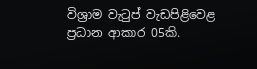විශ්‍රාම වැටුප් වැඩපිළිවෙළ ප්‍රධාන ආකාර 05කි.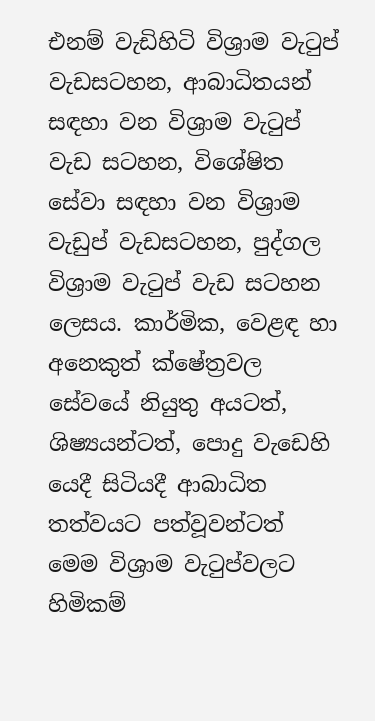එනම් වැඩිහිටි විශ්‍රාම වැටුප් වැඩසටහන, ආබාධිතයන් සඳහා වන විශ්‍රාම වැටුප් වැඩ සටහන, විශේෂිත සේවා සඳහා වන විශ්‍රාම වැඩුප් වැඩසටහන, පුද්ගල විශ්‍රාම වැටුප් වැඩ සටහන ලෙසය. කාර්මික, වෙළඳ හා අනෙකුත් ක්ෂේත්‍රවල සේවයේ නියුතු අයටත්, ශිෂ්‍යයන්ටත්, පොදු වැඩෙහි යෙදී සිටියදී ආබාධිත තත්වයට පත්වූවන්ටත් මෙම විශ්‍රාම වැටුප්වලට හිමිකම්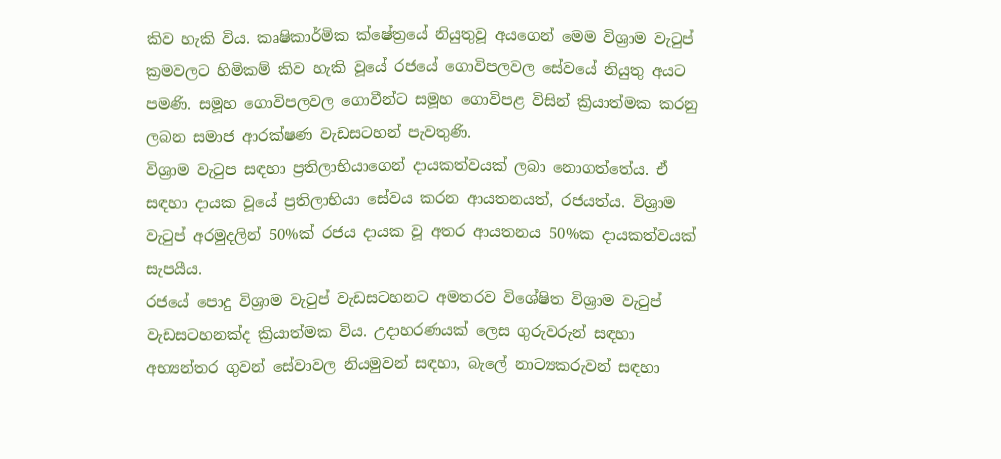කිව හැකි විය. කෘෂිකාර්මික ක්ෂේත්‍රයේ නියුතුවූ අයගෙන් මෙම විශ්‍රාම වැටුප් ක්‍රමවලට හිමිකම් කිව හැකි වූයේ රජයේ ගොවිපලවල සේවයේ නියුතු අයට පමණි. සමූහ ගොවිපලවල ගොවීන්ට සමූහ ගොවිපළ විසින් ක්‍රියාත්මක කරනු ලබන සමාජ ආරක්ෂණ වැඩසටහන් පැවතුණි.
විශ්‍රාම වැටුප සඳහා ප්‍රතිලාභියාගෙන් දායකත්වයක් ලබා නොගත්තේය. ඒ සඳහා දායක වූයේ ප්‍රතිලාභියා සේවය කරන ආයතනයත්, රජයත්ය. විශ්‍රාම වැටුප් අරමුදලින් 50%ක් රජය දායක වූ අතර ආයතනය 50%ක දායකත්වයක් සැපයීය.
රජයේ පොදු විශ්‍රාම වැටුප් වැඩසටහනට අමතරව විශේෂිත විශ්‍රාම වැටුප් වැඩසටහනක්ද ක්‍රියාත්මක විය. උදාහරණයක් ලෙස ගුරුවරුන් සඳහා අභ්‍යන්තර ගුවන් සේවාවල නියමුවන් සඳහා, බැලේ නාට්‍යකරුවන් සඳහා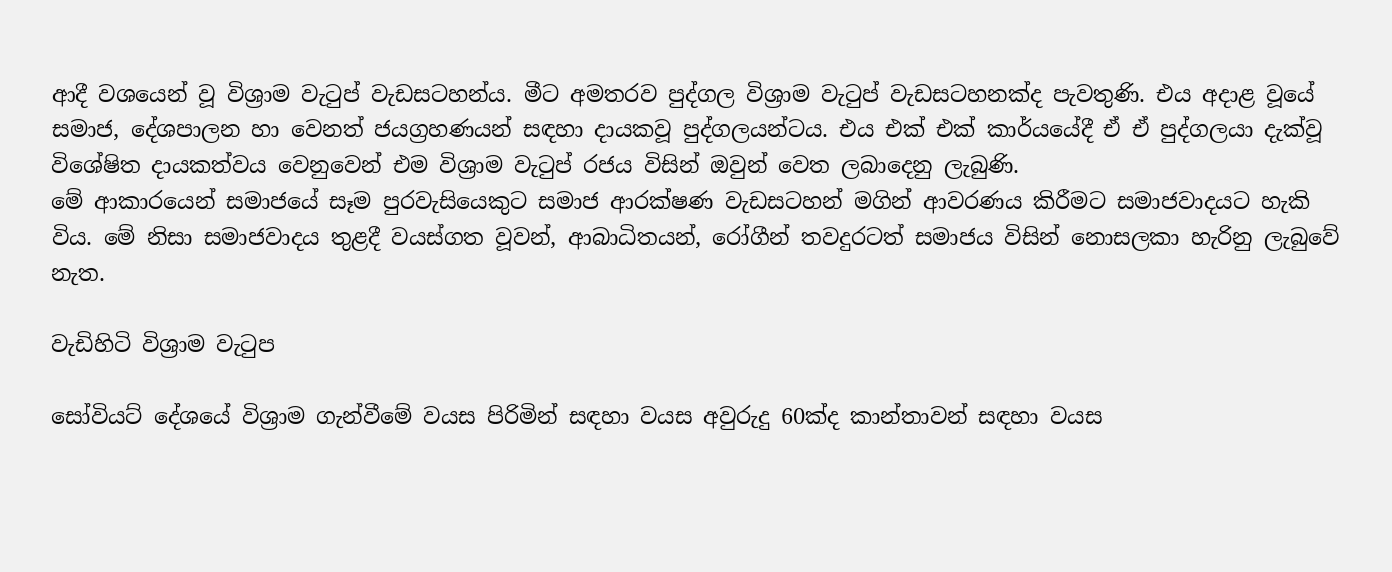ආදී වශයෙන් වූ විශ්‍රාම වැටුප් වැඩසටහන්ය. මීට අමතරව පුද්ගල විශ්‍රාම වැටුප් වැඩසටහනක්ද පැවතුණි. එය අදාළ වූයේ සමාජ, දේශපාලන හා වෙනත් ජයග්‍රහණයන් සඳහා දායකවූ පුද්ගලයන්ටය. එය එක් එක් කාර්යයේදී ඒ ඒ පුද්ගලයා දැක්වූ විශේෂිත දායකත්වය වෙනුවෙන් එම විශ්‍රාම වැටුප් රජය විසින් ඔවුන් වෙත ලබාදෙනු ලැබුණි.
මේ ආකාරයෙන් සමාජයේ සෑම පුරවැසියෙකුට සමාජ ආරක්ෂණ වැඩසටහන් මගින් ආවරණය කිරීමට සමාජවාදයට හැකි විය. මේ නිසා සමාජවාදය තුළදී වයස්ගත වූවන්, ආබාධිතයන්, රෝගීන් තවදුරටත් සමාජය විසින් නොසලකා හැරිනු ලැබුවේ නැත.

වැඩිහිටි විශ්‍රාම වැටුප

සෝවියට් දේශයේ විශ්‍රාම ගැන්වීමේ වයස පිරිමින් සඳහා වයස අවුරුදු 60ක්ද කාන්තාවන් සඳහා වයස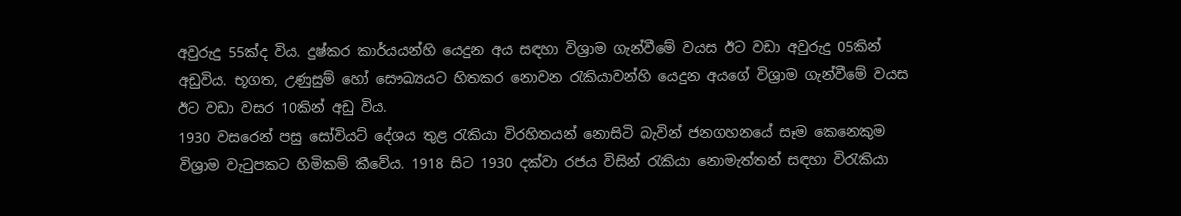අවුරුදු 55ක්ද විය. දුෂ්කර කාර්යයන්හි යෙදුන අය සඳහා විශ්‍රාම ගැන්වීමේ වයස ඊට වඩා අවුරුදු 05කින් අඩුවිය. භූගත, උණුසුම් හෝ සෞඛ්‍යයට හිතකර නොවන රැකියාවන්හි යෙදුන අයගේ විශ්‍රාම ගැන්වීමේ වයස ඊට වඩා වසර 10කින් අඩු විය.
1930 වසරෙන් පසු සෝවියට් දේශය තුළ රැකියා විරහිතයන් නොසිටි බැවින් ජනගහනයේ සෑම කෙනෙකුම විශ්‍රාම වැටුපකට හිමිකම් කීවේය. 1918 සිට 1930 දක්වා රජය විසින් රැකියා නොමැත්තන් සඳහා විරැකියා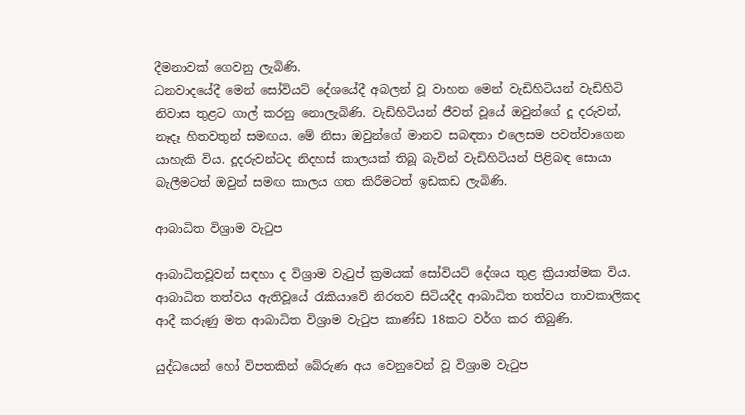දීමනාවක් ගෙවනු ලැබිණි.
ධනවාදයේදී මෙන් සෝවියට් දේශයේදී අබලන් වූ වාහන මෙන් වැඩිහිටියන් වැඩිහිටි නිවාස තුළට ගාල් කරනු නොලැබිණි. වැඩිහිටියන් ජීවත් වූයේ ඔවුන්ගේ දූ දරුවන්, නෑදෑ හිතවතුන් සමඟය. මේ නිසා ඔවුන්ගේ මානව සබඳතා එලෙසම පවත්වාගෙන යාහැකි විය. දූදරුවන්ටද නිදහස් කාලයක් තිබූ බැවින් වැඩිහිටියන් පිළිබඳ සොයා බැලීමටත් ඔවුන් සමඟ කාලය ගත කිරීමටත් ඉඩකඩ ලැබිණි.

ආබාධිත විශ්‍රාම වැටුප

ආබාධිතවූවන් සඳහා ද විශ්‍රාම වැටුප් ක්‍රමයක් සෝවියට් දේශය තුළ ක්‍රියාත්මක විය. ආබාධිත තත්වය ඇතිවූයේ රැකියාවේ නිරතව සිටියදීද ආබාධිත තත්වය තාවකාලිකද ආදී කරුණු මත ආබාධිත විශ්‍රාම වැටුප කාණ්ඩ 18කට වර්ග කර තිබුණි.

යුද්ධයෙන් හෝ විපතකින් බේරුණ අය වෙනුවෙන් වූ විශ්‍රාම වැටුප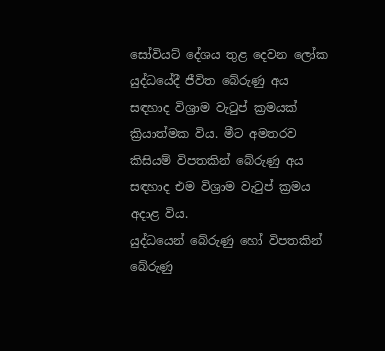සෝවියට් දේශය තුළ දෙවන ලෝක යුද්ධයේදී ජීවිත බේරුණු අය සඳහාද විශ්‍රාම වැටුප් ක්‍රමයක් ක්‍රියාත්මක විය. මීට අමතරව කිසියම් විපතකින් බේරුණු අය සඳහාද එම විශ්‍රාම වැටුප් ක්‍රමය අදාළ විය.
යුද්ධයෙන් බේරුණු හෝ විපතකින් බේරුණු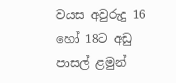වයස අවුරුදු 16 හෝ 18ට අඩු පාසල් ළමුන්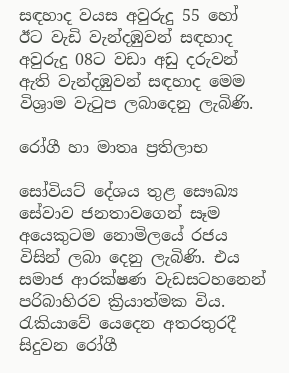සඳහාද වයස අවුරුදු 55 හෝ ඊට වැඩි වැන්දඹුවන් සඳහාද අවුරුදු 08ට වඩා අඩු දරුවන් ඇති වැන්දඹුවන් සඳහාද මෙම විශ්‍රාම වැටුප ලබාදෙනු ලැබිණි.

රෝගී හා මාතෘ ප්‍රතිලාභ

සෝවියට් දේශය තුළ සෞඛ්‍ය සේවාව ජනතාවගෙන් සෑම අයෙකුටම නොමිලයේ රජය විසින් ලබා දෙනු ලැබිණි. එය සමාජ ආරක්ෂණ වැඩසටහනෙන් පරිබාහිරව ක්‍රියාත්මක විය.
රැකියාවේ යෙදෙන අතරතුරදී සිදුවන රෝගී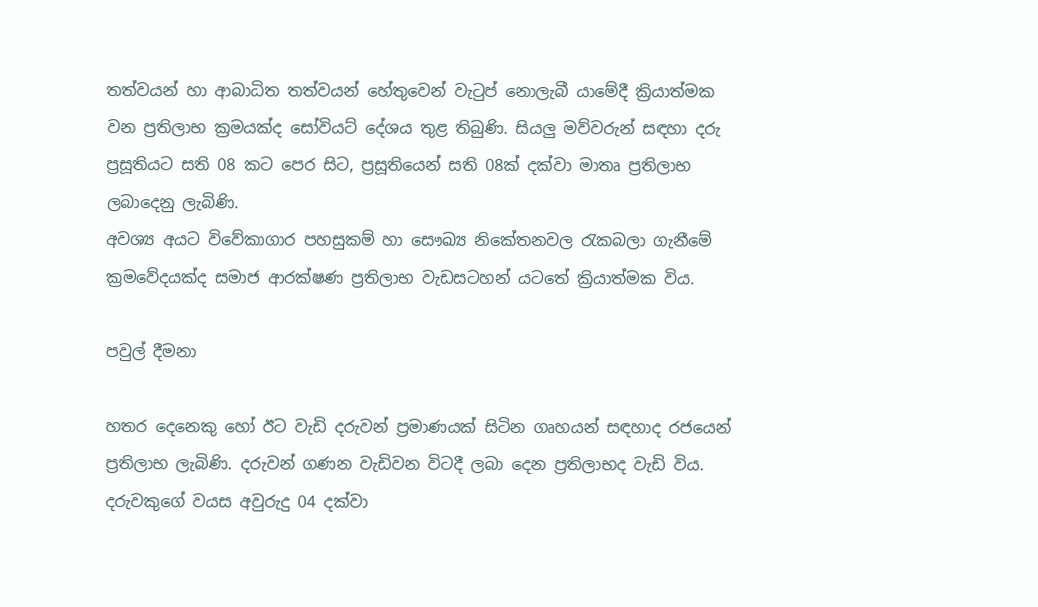තත්වයන් හා ආබාධිත තත්වයන් හේතුවෙන් වැටුප් නොලැබී යාමේදී ක්‍රියාත්මක වන ප්‍රතිලාභ ක්‍රමයක්ද සෝවියට් දේශය තුළ තිබුණි. සියලු මව්වරුන් සඳහා දරු ප්‍රසූතියට සති 08 කට පෙර සිට, ප්‍රසූතියෙන් සති 08ක් දක්වා මාතෘ ප්‍රතිලාභ ලබාදෙනු ලැබිණි.
අවශ්‍ය අයට විවේකාගාර පහසුකම් හා සෞඛ්‍ය නිකේතනවල රැකබලා ගැනීමේ ක්‍රමවේදයක්ද සමාජ ආරක්ෂණ ප්‍රතිලාභ වැඩසටහන් යටතේ ක්‍රියාත්මක විය.

පවුල් දීමනා

හතර දෙනෙකු හෝ ඊට වැඩි දරුවන් ප්‍රමාණයක් සිටින ගෘහයන් සඳහාද රජයෙන් ප්‍රතිලාභ ලැබිණි. දරුවන් ගණන වැඩිවන විටදී ලබා දෙන ප්‍රතිලාභද වැඩි විය. දරුවකුගේ වයස අවුරුදු 04 දක්වා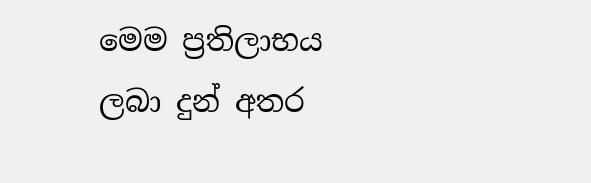මෙම ප්‍රතිලාභය ලබා දුන් අතර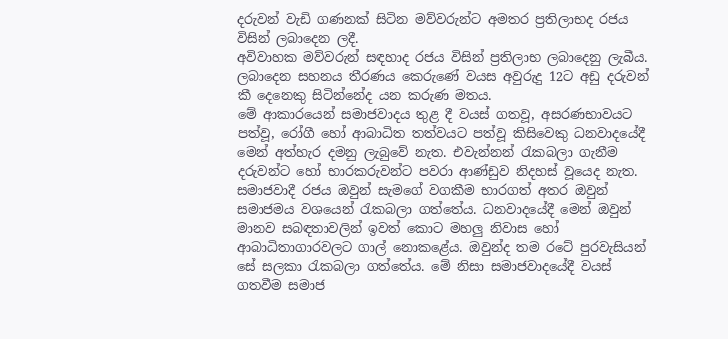දරුවන් වැඩි ගණනක් සිටින මව්වරුන්ට අමතර ප්‍රතිලාභද රජය විසින් ලබාදෙන ලදී.
අවිවාහක මව්වරුන් සඳහාද රජය විසින් ප්‍රතිලාභ ලබාදෙනු ලැබීය. ලබාදෙන සහනය තීරණය කෙරුණේ වයස අවුරුදු 12ට අඩු දරුවන් කී දෙනෙකු සිටින්නේද යන කරුණ මතය.
මේ ආකාරයෙන් සමාජවාදය තුළ දී වයස් ගතවූ, අසරණභාවයට පත්වූ, රෝගී හෝ ආබාධිත තත්වයට පත්වූ කිසිවෙකු ධනවාදයේදී මෙන් අත්හැර දමනු ලැබුවේ නැත. එවැන්නන් රැකබලා ගැනීම දරුවන්ට හෝ භාරකරුවන්ට පවරා ආණ්ඩුව නිදහස් වූයෙද නැත. සමාජවාදී රජය ඔවුන් සැමගේ වගකීම භාරගත් අතර ඔවුන් සමාජමය වශයෙන් රැකබලා ගත්තේය. ධනවාදයේදී මෙන් ඔවුන් මානව සබඳතාවලින් ඉවත් කොට මහලු නිවාස හෝ ආබාධිතාගාරවලට ගාල් නොකළේය. ඔවුන්ද තම රටේ පුරවැසියන් සේ සලකා රැකබලා ගත්තේය. මේ නිසා සමාජවාදයේදී වයස් ගතවීම සමාජ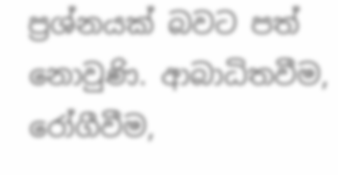ප්‍රශ්නයක් බවට පත් නොවුණි. ආබාධිතවීම, රෝගීවීම,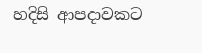හදිසි ආපදාවකට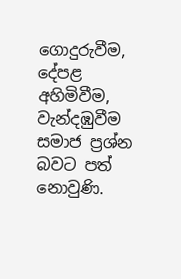ගොදුරුවීම, දේපළ අහිමිවීම, වැන්දඹුවීම සමාජ ප්‍රශ්න බවට පත් නොවුණි.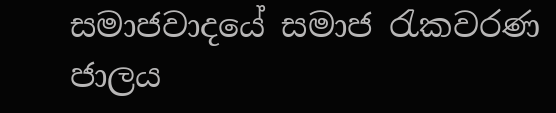සමාජවාදයේ සමාජ රැකවරණ ජාලය